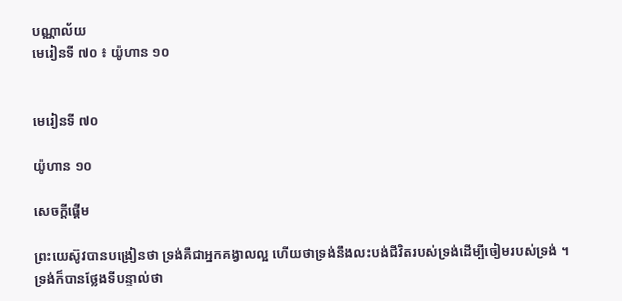បណ្ណាល័យ
មេរៀនទី ៧០ ៖ យ៉ូហាន ១០


មេរៀនទី ៧០

យ៉ូហាន ១០

សេចក្ដីផ្ដើម

ព្រះយេស៊ូវបានបង្រៀនថា ទ្រង់គឺជាអ្នកគង្វាលល្អ ហើយថាទ្រង់នឹងលះបង់ជីវិតរបស់ទ្រង់ដើម្បីចៀមរបស់ទ្រង់ ។ ទ្រង់ក៏បានថ្លែងទីបន្ទាល់ថា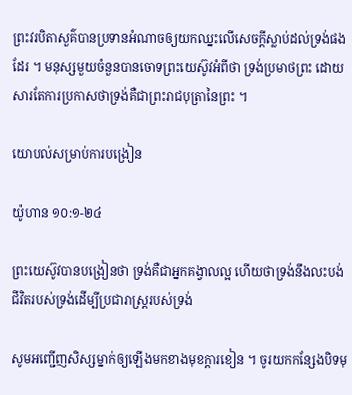ព្រះវរបិតាសួគ៌បានប្រទានអំណាចឲ្យយកឈ្នះលើសេចក្ដីស្លាប់ដល់ទ្រង់ផងដែរ ។ មនុស្សមួយចំនួនបានចោទព្រះយេស៊ូវអំពីថា ទ្រង់ប្រមាថព្រះ ដោយសារតែការប្រកាសថាទ្រង់គឺជាព្រះរាជបុត្រានៃព្រះ ។

យោបល់សម្រាប់ការបង្រៀន

យ៉ូហាន ១០:១-២៤

ព្រះយេស៊ូវបានបង្រៀនថា ទ្រង់គឺជាអ្នកគង្វាលល្អ ហើយថាទ្រង់នឹងលះបង់ជីវិតរបស់ទ្រង់ដើម្បីប្រជារាស្ត្ររបស់ទ្រង់

សូមអញ្ជើញសិស្សម្នាក់ឲ្យឡើងមកខាងមុខក្ដារខៀន ។ ចូរយកកន្សែងបិទមុ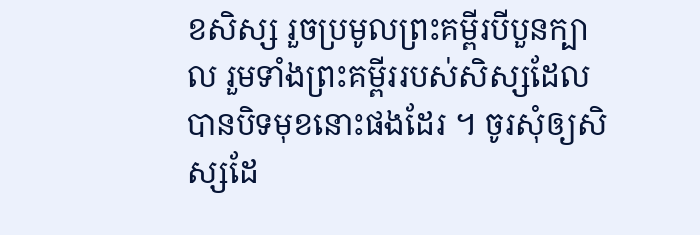ខសិស្ស រួចប្រមូលព្រះគម្ពីរបីបួនក្បាល រួមទាំងព្រះគម្ពីររបស់សិស្សដែលបានបិទមុខនោះផងដែរ ។ ចូរសុំឲ្យសិស្សដែ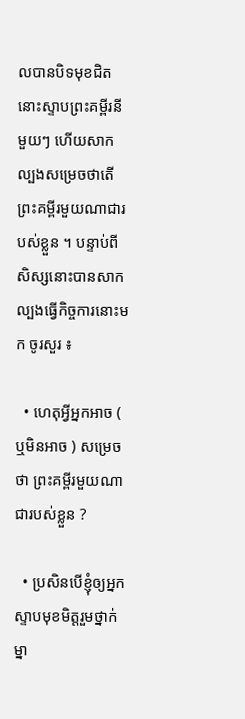លបានបិទមុខជិតនោះស្ទាបព្រះគម្ពីរនីមួយៗ ហើយសាកល្បងសម្រេចថាតើព្រះគម្ពីរមួយណាជារបស់ខ្លួន ។ បន្ទាប់ពីសិស្សនោះបានសាកល្បងធ្វើកិច្ចការនោះមក ចូរសួរ ៖

  • ហេតុអ្វីអ្នកអាច ( ឬមិនអាច ) សម្រេចថា ព្រះគម្ពីរមួយណាជារបស់ខ្លួន ?

  • ប្រសិនបើខ្ញុំឲ្យអ្នកស្ទាបមុខមិត្តរួមថ្នាក់ម្នា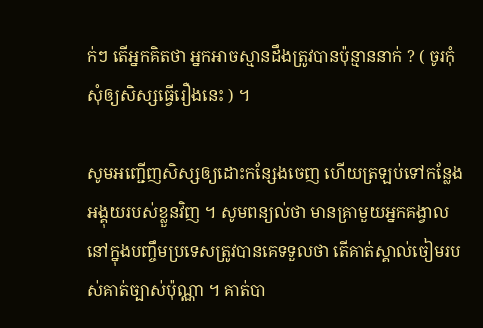ក់ៗ តើអ្នកគិតថា អ្នកអាចស្មានដឹងត្រូវបានប៉ុន្មាននាក់ ? ( ចូរកុំសុំឲ្យសិស្សធ្វើរឿងនេះ ) ។

សូមអញ្ជើញសិស្សឲ្យដោះកន្សែងចេញ ហើយត្រឡប់ទៅកន្លែងអង្គុយរបស់ខ្លួនវិញ ។ សូមពន្យល់ថា មានគ្រាមួយអ្នកគង្វាលនៅក្នុងបញ្ចឹមប្រទេសត្រូវបានគេទទួលថា តើគាត់ស្គាល់ចៀមរបស់គាត់ច្បាស់ប៉ុណ្ណា ។ គាត់បា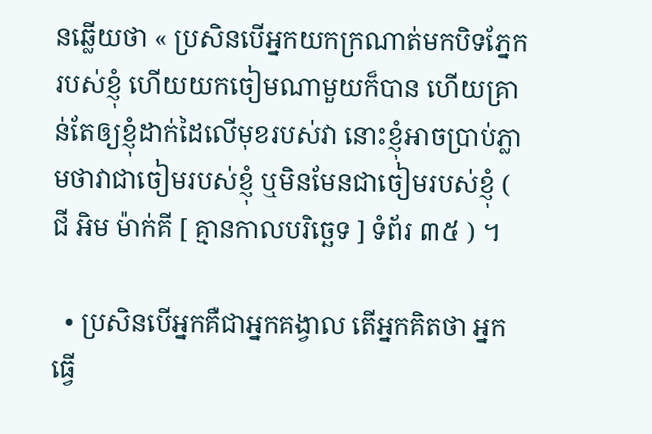នឆ្លើយថា « ប្រសិនបើអ្នកយកក្រណាត់មកបិទភ្នែករបស់ខ្ញុំ ហើយយកចៀមណាមួយក៏បាន ហើយគ្រាន់តែឲ្យខ្ញុំដាក់ដៃលើមុខរបស់វា នោះខ្ញុំអាចប្រាប់ភ្លាមថាវាជាចៀមរបស់ខ្ញុំ ឬមិនមែនជាចៀមរបស់ខ្ញុំ ( ជី អិម ម៉ាក់គី [ គ្មានកាលបរិច្ឆេទ ] ទំព័រ ៣៥ ) ។

  • ប្រសិនបើអ្នកគឺជាអ្នកគង្វាល តើអ្នកគិតថា អ្នកធ្វើ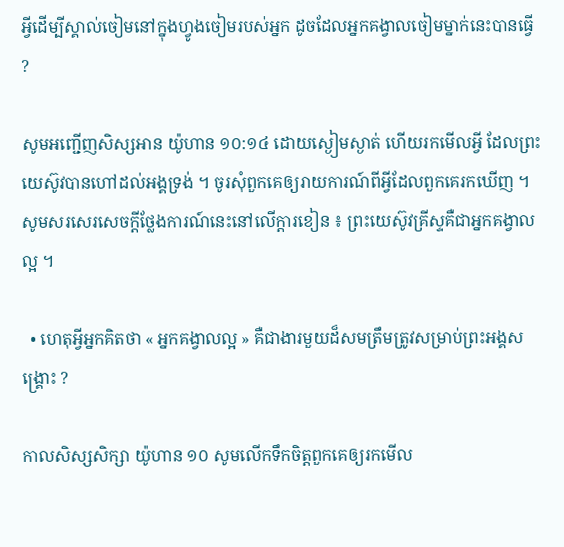អ្វីដើម្បីស្គាល់ចៀមនៅក្នុងហ្វូងចៀមរបស់អ្នក ដូចដែលអ្នកគង្វាលចៀមម្នាក់នេះបានធ្វើ ?

សូមអញ្ជើញសិស្សអាន យ៉ូហាន ១០:១៤ ដោយស្ងៀមស្ងាត់ ហើយរកមើលអ្វី ដែលព្រះយេស៊ូវបានហៅដល់អង្គទ្រង់ ។ ចូរសុំពួកគេឲ្យរាយការណ៍ពីអ្វីដែលពួកគេរកឃើញ ។ សូមសរសេរសេចក្ដីថ្លែងការណ៍នេះនៅលើក្ដារខៀន ៖ ព្រះយេស៊ូវគ្រីស្ទគឺជាអ្នកគង្វាលល្អ ។

  • ហេតុអ្វីអ្នកគិតថា « អ្នកគង្វាលល្អ » គឺជាងារមួយដ៏សមត្រឹមត្រូវសម្រាប់ព្រះអង្គសង្គ្រោះ ?

កាលសិស្សសិក្សា យ៉ូហាន ១០ សូមលើកទឹកចិត្តពួកគេឲ្យរកមើល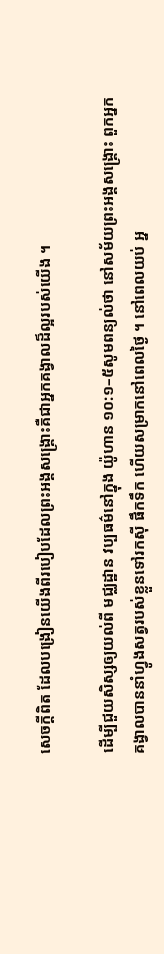សេចក្ដីពិត ដែលបង្រៀនយើងពីរបៀបដែលព្រះអង្គសង្គ្រោះគឺជាអ្នកគង្វាលដ៏ល្អរបស់យើង ។

ដើម្បីជួយសិស្សឲ្យយល់ពី មជ្ឈដ្ឋាន វប្បធម៌នៅក្នុង យ៉ូហាន ១០:១–៥សូមពន្យល់ថា នៅសម័យព្រះអង្គសង្គ្រោះ ពួកអ្នកគង្វាលបាននាំហ្វូងសត្វរបស់ខ្លួនទៅរកស៊ី ផឹកទឹក ហើយសម្រាកនៅពេលថ្ងៃ ។ នៅពេលយប់ អ្ន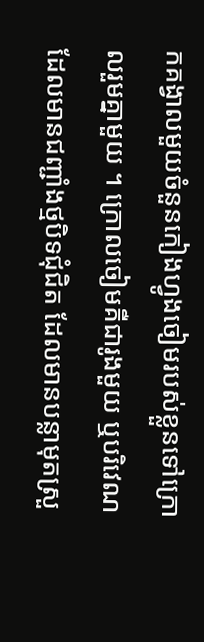កគង្វាលមួយចំនួនកៀងហ្វូងចៀមរបស់ខ្លួនទៅក្រោលរួមគ្នាមួយ ។ ក្រោលចៀមគឺជារូងមួយ ឬបរិវេណដែលមានជញ្ជាំងថ្មបិទជុំជិត ដែលមានបន្លាមុតស្រួ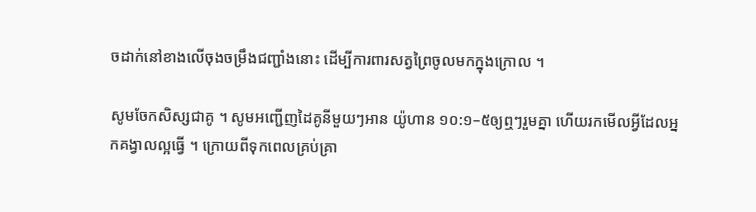ចដាក់នៅខាងលើចុងចម្រឹងជញ្ជាំងនោះ ដើម្បីការពារសត្វព្រៃចូលមកក្នុងក្រោល ។

សូមចែកសិស្សជាគូ ។ សូមអញ្ជើញដៃគូនីមួយៗអាន យ៉ូហាន ១០:១–៥ឲ្យឮៗរួមគ្នា ហើយរកមើលអ្វីដែលអ្នកគង្វាលល្អធ្វើ ។ ក្រោយពីទុកពេលគ្រប់គ្រា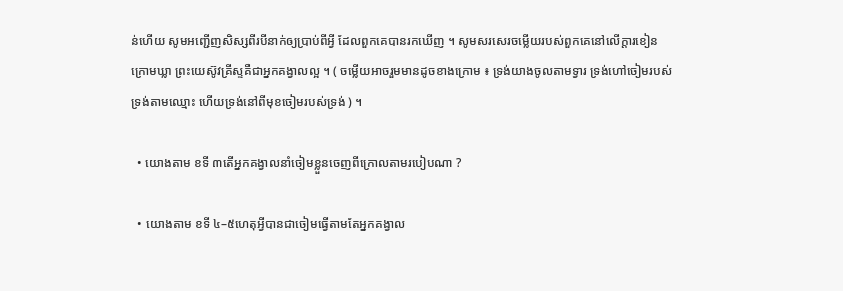ន់ហើយ សូមអញ្ជើញសិស្សពីរបីនាក់ឲ្យប្រាប់ពីអ្វី ដែលពួកគេបានរកឃើញ ។ សូមសរសេរចម្លើយរបស់ពួកគេនៅលើក្ដារខៀន ក្រោមឃ្លា ព្រះយេស៊ូវគ្រីស្ទគឺជាអ្នកគង្វាលល្អ ។ ( ចម្លើយអាចរួមមានដូចខាងក្រោម ៖ ទ្រង់យាងចូលតាមទ្វារ ទ្រង់ហៅចៀមរបស់ទ្រង់តាមឈ្មោះ ហើយទ្រង់នៅពីមុខចៀមរបស់ទ្រង់ ) ។

  • យោងតាម ខទី ៣តើអ្នកគង្វាលនាំចៀមខ្លួនចេញពីក្រោលតាមរបៀបណា ?

  • យោងតាម ខទី ៤–៥ហេតុអ្វីបានជាចៀមធ្វើតាមតែអ្នកគង្វាល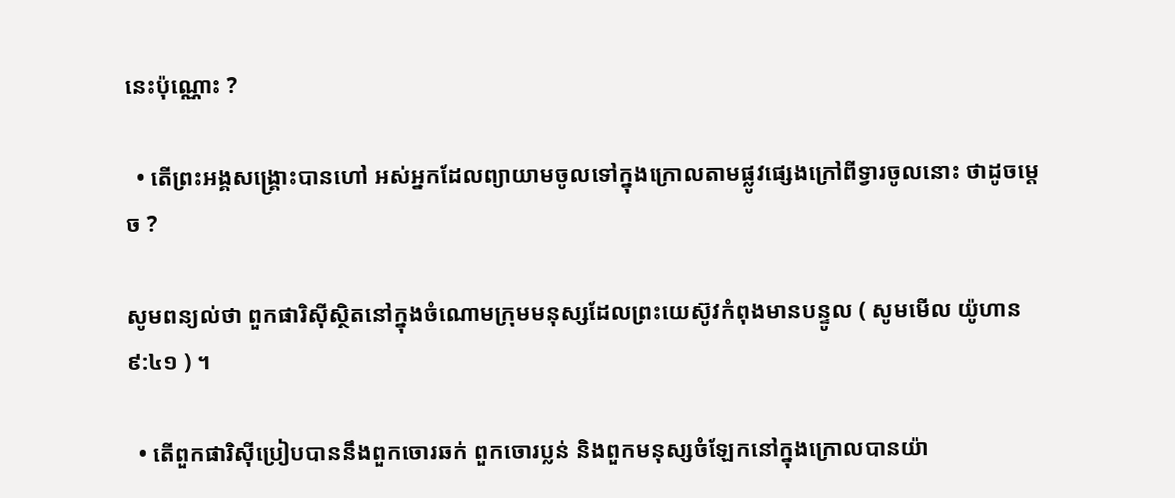នេះប៉ុណ្ណោះ ?

  • តើព្រះអង្គសង្គ្រោះបានហៅ អស់អ្នកដែលព្យាយាមចូលទៅក្នុងក្រោលតាមផ្លូវផ្សេងក្រៅពីទ្វារចូលនោះ ថាដូចម្ដេច ?

សូមពន្យល់ថា ពួកផារិស៊ីស្ថិតនៅក្នុងចំណោមក្រុមមនុស្សដែលព្រះយេស៊ូវកំពុងមានបន្ទូល ( សូមមើល យ៉ូហាន ៩:៤១ ) ។

  • តើពួកផារិស៊ីប្រៀបបាននឹងពួកចោរឆក់ ពួកចោរប្លន់ និងពួកមនុស្សចំឡែកនៅក្នុងក្រោលបានយ៉ា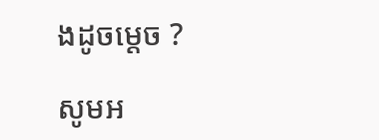ងដូចម្ដេច ?

សូមអ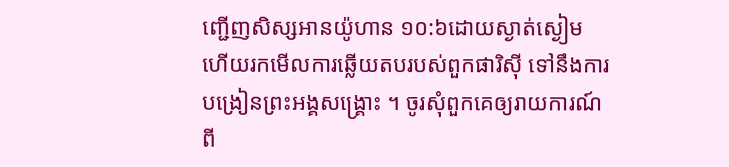ញ្ជើញសិស្សអានយ៉ូហាន ១០:៦ដោយស្ងាត់ស្ងៀម ហើយរកមើលការឆ្លើយតបរបស់ពួកផារិស៊ី ទៅនឹងការបង្រៀនព្រះអង្គសង្គ្រោះ ។ ចូរសុំពួកគេឲ្យរាយការណ៍ពី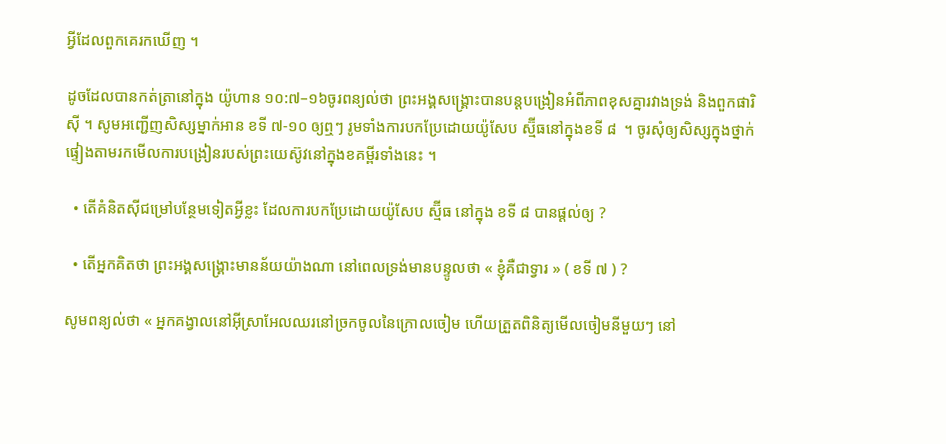អ្វីដែលពួកគេរកឃើញ ។

ដូចដែលបានកត់ត្រានៅក្នុង យ៉ូហាន ១០:៧–១៦ចូរពន្យល់ថា ព្រះអង្គសង្គ្រោះបានបន្តបង្រៀនអំពីភាពខុសគ្នារវាងទ្រង់ និងពួកផារិស៊ី ។ សូមអញ្ជើញសិស្សម្នាក់អាន ខទី ៧-១០ ឲ្យឮៗ រូមទាំងការបកប្រែដោយយ៉ូសែប ស្ម៊ីធនៅក្នុងខទី ៨  ។ ចូរសុំឲ្យសិស្សក្នុងថ្នាក់ផ្ទៀងតាមរកមើលការបង្រៀនរបស់ព្រះយេស៊ូវនៅក្នុងខគម្ពីរទាំងនេះ ។

  • តើគំនិតស៊ីជម្រៅបន្ថែមទៀតអ្វីខ្លះ ដែលការបកប្រែដោយយ៉ូសែប ស្ម៊ីធ នៅក្នុង ខទី ៨ បានផ្ដល់ឲ្យ ?

  • តើអ្នកគិតថា ព្រះអង្គសង្គ្រោះមានន័យយ៉ាងណា នៅពេលទ្រង់មានបន្ទូលថា « ខ្ញុំគឺជាទ្វារ » ( ខទី ៧ ) ?

សូមពន្យល់ថា « អ្នកគង្វាលនៅអ៊ីស្រាអែលឈរនៅច្រកចូលនៃក្រោលចៀម ហើយត្រួតពិនិត្យមើលចៀមនីមួយៗ នៅ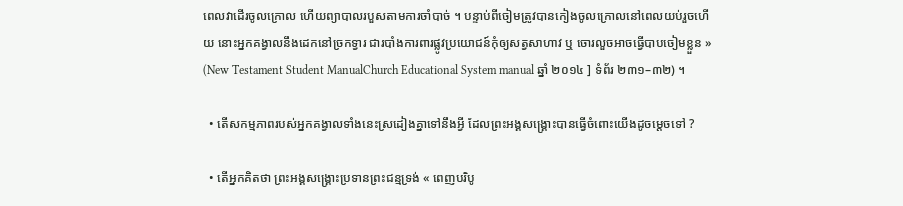ពេលវាដើរចូលក្រោល ហើយព្យាបាលរបួសតាមការចាំបាច់ ។ បន្ទាប់ពីចៀមត្រូវបានកៀងចូលក្រោលនៅពេលយប់រួចហើយ នោះអ្នកគង្វាលនឹងដេកនៅច្រកទ្វារ ជារបាំងការពារផ្លូវប្រយោជន៍កុំឲ្យសត្វសាហាវ ឬ ចោរលួចអាចធ្វើបាបចៀមខ្លួន » (New Testament Student ManualChurch Educational System manual ឆ្នាំ ២០១៤ ] ទំព័រ ២៣១–៣២) ។

  • តើសកម្មភាពរបស់អ្នកគង្វាលទាំងនេះស្រដៀងគ្នាទៅនឹងអ្វី ដែលព្រះអង្គសង្គ្រោះបានធ្វើចំពោះយើងដូចម្តេចទៅ ?

  • តើអ្នកគិតថា ព្រះអង្គសង្គ្រោះប្រទានព្រះជន្មទ្រង់ « ពេញបរិបូ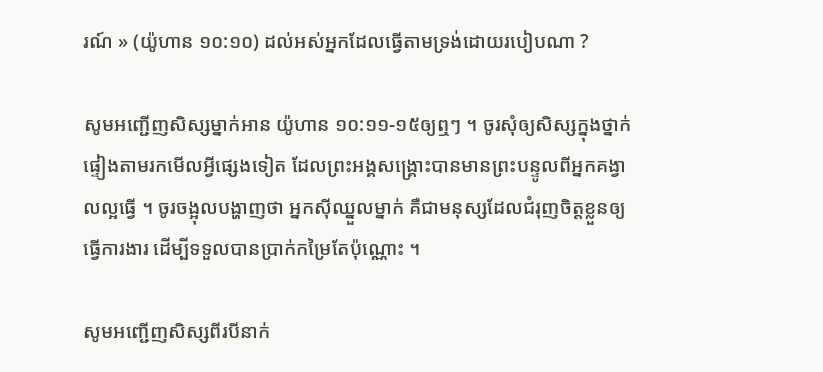រណ៍ » (យ៉ូហាន ១០:១០) ដល់អស់អ្នកដែលធ្វើតាមទ្រង់ដោយរបៀបណា ?

សូមអញ្ជើញសិស្សម្នាក់អាន យ៉ូហាន ១០:១១-១៥ឲ្យឮៗ ។ ចូរសុំឲ្យសិស្សក្នុងថ្នាក់ផ្ទៀងតាមរកមើលអ្វីផ្សេងទៀត ដែលព្រះអង្គសង្គ្រោះបានមានព្រះបន្ទូលពីអ្នកគង្វាលល្អធ្វើ ។ ចូរចង្អុលបង្ហាញថា អ្នកស៊ីឈ្នួលម្នាក់ គឺជាមនុស្សដែលជំរុញចិត្តខ្លួនឲ្យធ្វើការងារ ដើម្បីទទួលបានប្រាក់កម្រៃតែប៉ុណ្ណោះ ។

សូមអញ្ជើញសិស្សពីរបីនាក់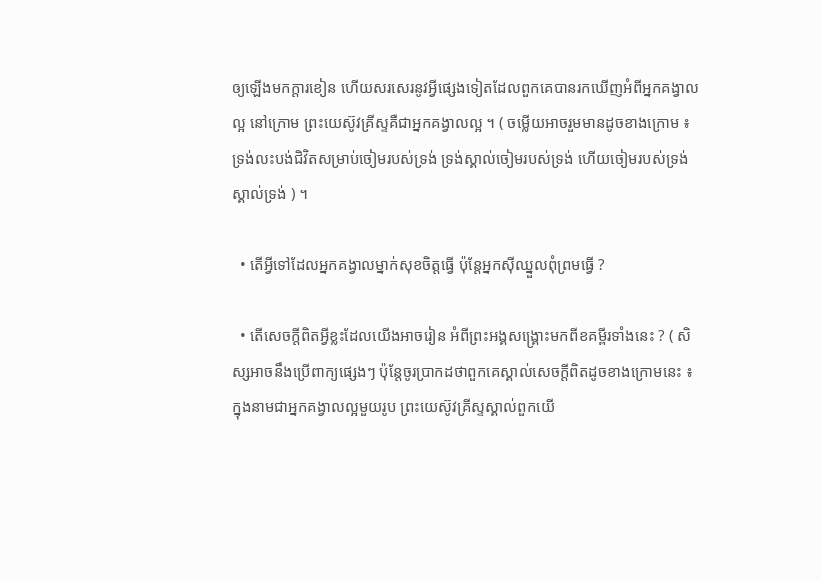ឲ្យឡើងមកក្ដារខៀន ហើយសរសេរនូវអ្វីផ្សេងទៀតដែលពួកគេបានរកឃើញអំពីអ្នកគង្វាលល្អ នៅក្រោម ព្រះយេស៊ូវគ្រីស្ទគឺជាអ្នកគង្វាលល្អ ។ ( ចម្លើយអាចរួមមានដូចខាងក្រោម ៖ ទ្រង់លះបង់ជិវិតសម្រាប់ចៀមរបស់ទ្រង់ ទ្រង់ស្គាល់ចៀមរបស់ទ្រង់ ហើយចៀមរបស់ទ្រង់ស្គាល់ទ្រង់ ) ។

  • តើអ្វីទៅដែលអ្នកគង្វាលម្នាក់សុខចិត្តធ្វើ ប៉ុន្តែអ្នកស៊ីឈ្នួលពុំព្រមធ្វើ ?

  • តើសេចក្ដីពិតអ្វីខ្លះដែលយើងអាចរៀន អំពីព្រះអង្គសង្គ្រោះមកពីខគម្ពីរទាំងនេះ ? ( សិស្សអាចនឹងប្រើពាក្យផ្សេងៗ ប៉ុន្តែចូរប្រាកដថាពួកគេស្គាល់សេចក្ដីពិតដូចខាងក្រោមនេះ ៖ ក្នុងនាមជាអ្នកគង្វាលល្អមួយរូប ព្រះយេស៊ូវគ្រីស្ទស្គាល់ពួកយើ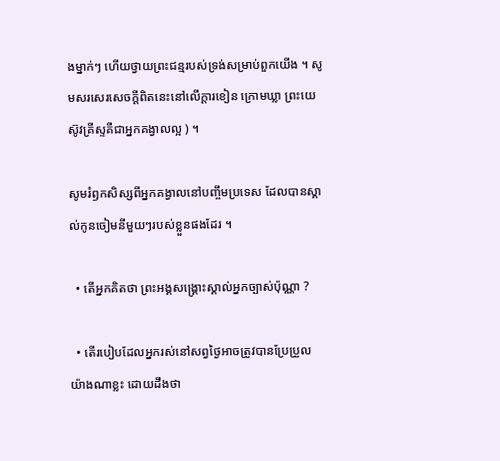ងម្នាក់ៗ ហើយថ្វាយព្រះជន្មរបស់ទ្រង់សម្រាប់ពួកយើង ។ សូមសរសេរសេចក្ដីពិតនេះនៅលើក្ដារខៀន ក្រោមឃ្លា ព្រះយេស៊ូវគ្រីស្ទគឺជាអ្នកគង្វាលល្អ ) ។

សូមរំឭកសិស្សពីអ្នកគង្វាលនៅបញ្ចឹមប្រទេស ដែលបានស្គាល់កូនចៀមនីមួយៗរបស់ខ្លួនផងដែរ ។

  • តើអ្នកគិតថា ព្រះអង្គសង្គ្រោះស្គាល់អ្នកច្បាស់ប៉ុណ្ណា ?

  • តើរបៀបដែលអ្នករស់នៅសព្វថ្ងៃអាចត្រូវបានប្រែប្រួលយ៉ាងណាខ្លះ ដោយដឹងថា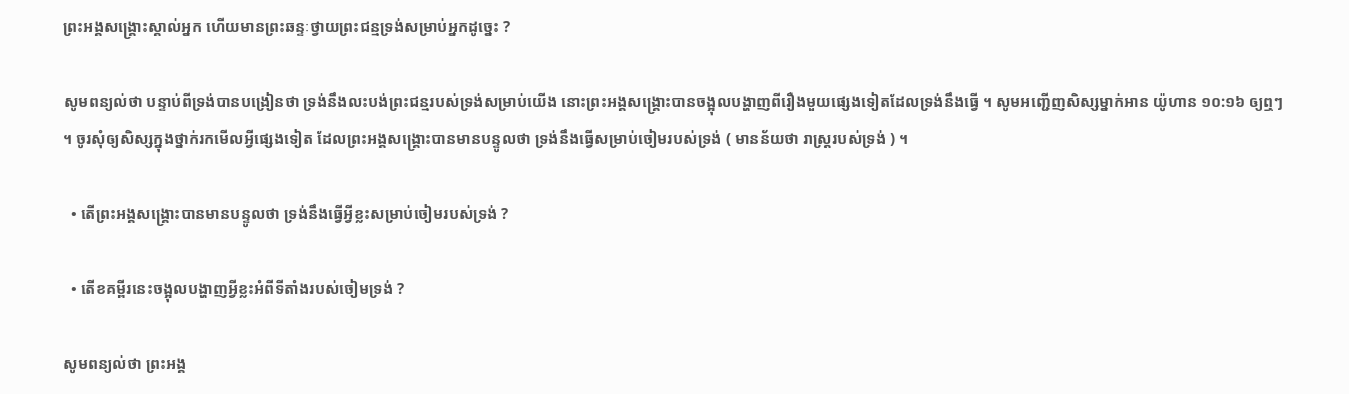ព្រះអង្គសង្គ្រោះស្គាល់អ្នក ហើយមានព្រះឆន្ទៈថ្វាយព្រះជន្មទ្រង់សម្រាប់អ្នកដូច្នេះ ?

សូមពន្យល់ថា បន្ទាប់ពីទ្រង់បានបង្រៀនថា ទ្រង់នឹងលះបង់ព្រះជន្មរបស់ទ្រង់សម្រាប់យើង នោះព្រះអង្គសង្គ្រោះបានចង្អុលបង្ហាញពីរឿងមួយផ្សេងទៀតដែលទ្រង់នឹងធ្វើ ។ សូមអញ្ជើញសិស្សម្នាក់អាន យ៉ូហាន ១០:១៦ ឲ្យឮៗ ។ ចូរសុំឲ្យសិស្សក្នុងថ្នាក់រកមើលអ្វីផ្សេងទៀត ដែលព្រះអង្គសង្គ្រោះបានមានបន្ទូលថា ទ្រង់នឹងធ្វើសម្រាប់ចៀមរបស់ទ្រង់ ( មានន័យថា រាស្ត្ររបស់ទ្រង់ ) ។

  • តើព្រះអង្គសង្គ្រោះបានមានបន្ទូលថា ទ្រង់នឹងធ្វើអ្វីខ្លះសម្រាប់ចៀមរបស់ទ្រង់ ?

  • តើខគម្ពីរនេះចង្អុលបង្ហាញអ្វីខ្លះអំពីទីតាំងរបស់ចៀមទ្រង់ ?

សូមពន្យល់ថា ព្រះអង្គ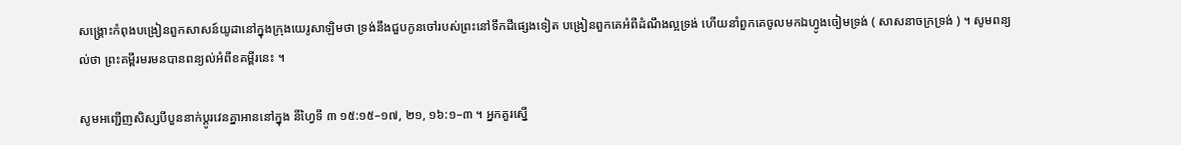សង្គ្រោះកំពុងបង្រៀនពួកសាសន៍យូដានៅក្នុងក្រុងយេរូសាឡិមថា ទ្រង់នឹងជួបកូនចៅរបស់ព្រះនៅទឹកដីផ្សេងទៀត បង្រៀនពួកគេអំពីដំណឹងល្អទ្រង់ ហើយនាំពួកគេចូលមកឯហ្វូងចៀមទ្រង់ ( សាសនាចក្រទ្រង់ ) ។ សូមពន្យល់ថា ព្រះគម្ពីរមរមនបានពន្យល់អំពីខគម្ពីរនេះ ។

សូមអញ្ជើញសិស្សបីបួននាក់ប្ដូរវេនគ្នាអាននៅក្នុង នីហ្វៃទី ៣ ១៥:១៥–១៧, ២១, ១៦:១–៣ ។ អ្នកគួរស្នើ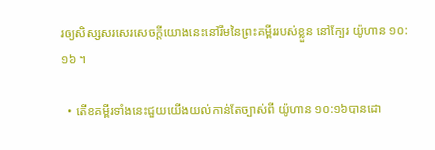រឲ្យសិស្សសរសេរសេចក្ដីយោងនេះនៅរឹមនៃព្រះគម្ពីររបស់ខ្លួន នៅក្បែរ យ៉ូហាន ១០:១៦ ។

  • តើខគម្ពីរទាំងនេះជួយយើងយល់កាន់តែច្បាស់ពី យ៉ូហាន ១០:១៦បានដោ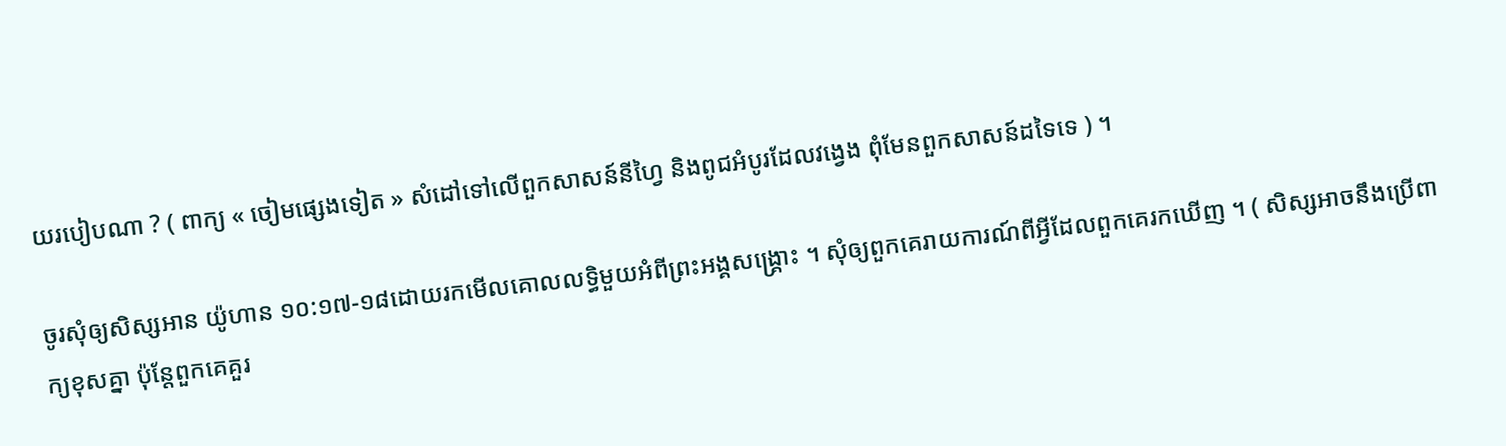យរបៀបណា ? ( ពាក្យ « ចៀមផ្សេងទៀត » សំដៅទៅលើពួកសាសន៍នីហ្វៃ និងពូជអំបូរដែលវង្វេង ពុំមែនពួកសាសន៍ដទៃទេ ) ។

ចូរសុំឲ្យសិស្សអាន យ៉ូហាន ១០:១៧-១៨ដោយរកមើលគោលលទ្ធិមួយអំពីព្រះអង្គសង្គ្រោះ ។ សុំឲ្យពួកគេរាយការណ៍ពីអ្វីដែលពួកគេរកឃើញ ។ ( សិស្សអាចនឹងប្រើពាក្យខុសគ្នា ប៉ុន្តែពួកគេគួរ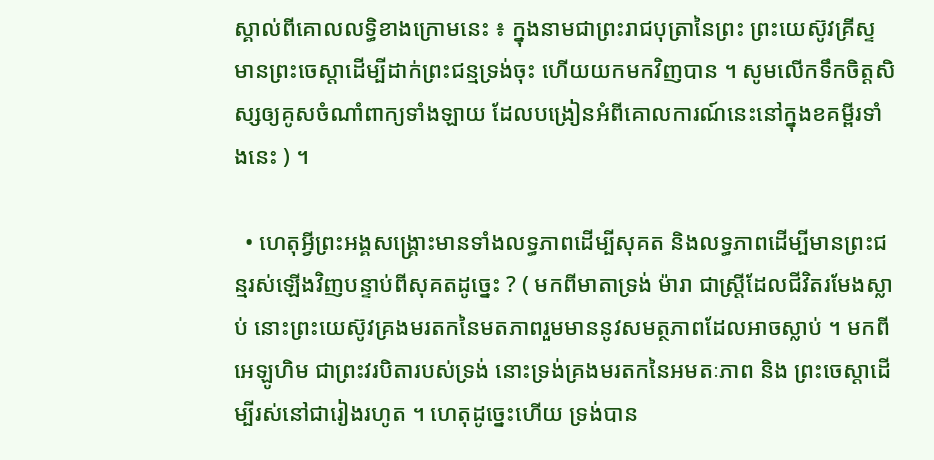ស្គាល់ពីគោលលទ្ធិខាងក្រោមនេះ ៖ ក្នុងនាមជាព្រះរាជបុត្រានៃព្រះ ព្រះយេស៊ូវគ្រីស្ទមានព្រះចេស្ដាដើម្បីដាក់ព្រះជន្មទ្រង់ចុះ ហើយយកមកវិញបាន ។ សូមលើកទឹកចិត្តសិស្សឲ្យគូសចំណាំពាក្យទាំងឡាយ ដែលបង្រៀនអំពីគោលការណ៍នេះនៅក្នុងខគម្ពីរទាំងនេះ ) ។

  • ហេតុអ្វីព្រះអង្គសង្គ្រោះមានទាំងលទ្ធភាពដើម្បីសុគត និងលទ្ធភាពដើម្បីមានព្រះជន្មរស់ឡើងវិញបន្ទាប់ពីសុគតដូច្នេះ ? ( មកពីមាតាទ្រង់ ម៉ារា ជាស្ត្រីដែលជីវិតរមែងស្លាប់ នោះព្រះយេស៊ូវគ្រងមរតកនៃមតភាពរួមមាននូវសមត្ថភាពដែលអាចស្លាប់ ។ មកពីអេឡូហិម ជាព្រះវរបិតារបស់ទ្រង់ នោះទ្រង់គ្រងមរតកនៃអមតៈភាព និង ព្រះចេស្តាដើម្បីរស់នៅជារៀងរហូត ។ ហេតុដូច្នេះហើយ ទ្រង់បាន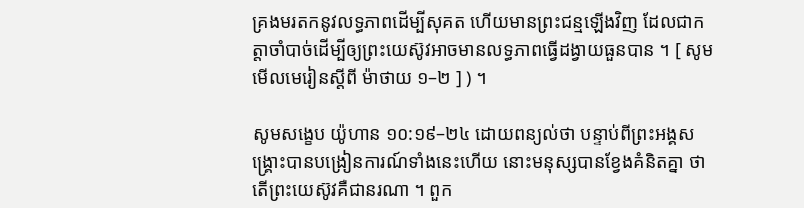គ្រងមរតកនូវលទ្ធភាពដើម្បីសុគត ហើយមានព្រះជន្មឡើងវិញ ដែលជាកត្តាចាំបាច់ដើម្បីឲ្យព្រះយេស៊ូវអាចមានលទ្ធភាពធ្វើដង្វាយធួនបាន ។ [ សូមមើលមេរៀនស្ដីពី ម៉ាថាយ ១–២ ] ) ។

សូមសង្ខេប យ៉ូហាន ១០:១៩–២៤ ដោយពន្យល់ថា បន្ទាប់ពីព្រះអង្គសង្គ្រោះបានបង្រៀនការណ៍ទាំងនេះហើយ នោះមនុស្សបានខ្វែងគំនិតគ្នា ថាតើព្រះយេស៊ូវគឺជានរណា ។ ពួក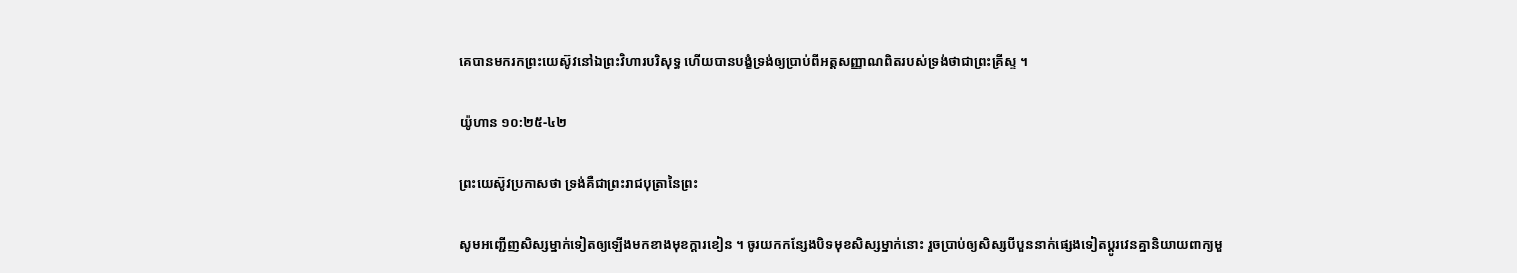គេបានមករកព្រះយេស៊ូវនៅឯព្រះវិហារបរិសុទ្ធ ហើយបានបង្ខំទ្រង់ឲ្យប្រាប់ពីអត្តសញ្ញាណពិតរបស់ទ្រង់ថាជាព្រះគ្រីស្ទ ។

យ៉ូហាន ១០:២៥-៤២

ព្រះយេស៊ូវប្រកាសថា ទ្រង់គឺជាព្រះរាជបុត្រានៃព្រះ

សូមអញ្ជើញសិស្សម្នាក់ទៀតឲ្យឡើងមកខាងមុខក្ដារខៀន ។ ចូរយកកន្សែងបិទមុខសិស្សម្នាក់នោះ រួចប្រាប់ឲ្យសិស្សបីបួននាក់ផ្សេងទៀតប្ដូរវេនគ្នានិយាយពាក្យមួ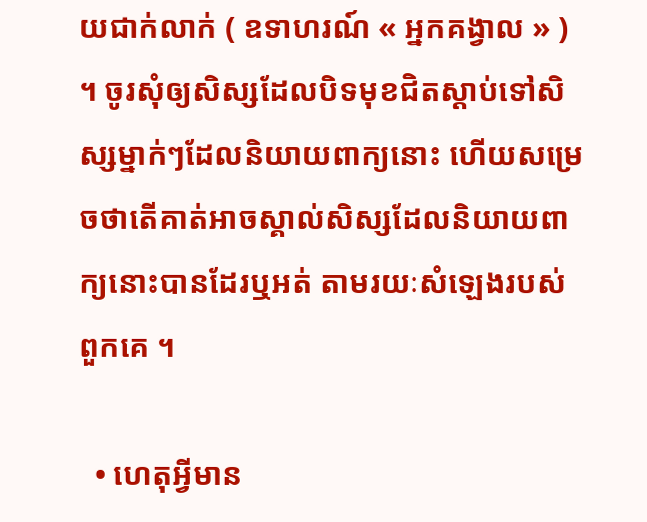យជាក់លាក់ ( ឧទាហរណ៍ « អ្នកគង្វាល » ) ។ ចូរសុំឲ្យសិស្សដែលបិទមុខជិតស្ដាប់ទៅសិស្សម្នាក់ៗដែលនិយាយពាក្យនោះ ហើយសម្រេចថាតើគាត់អាចស្គាល់សិស្សដែលនិយាយពាក្យនោះបានដែរឬអត់ តាមរយៈសំឡេងរបស់ពួកគេ ។

  • ហេតុអ្វីមាន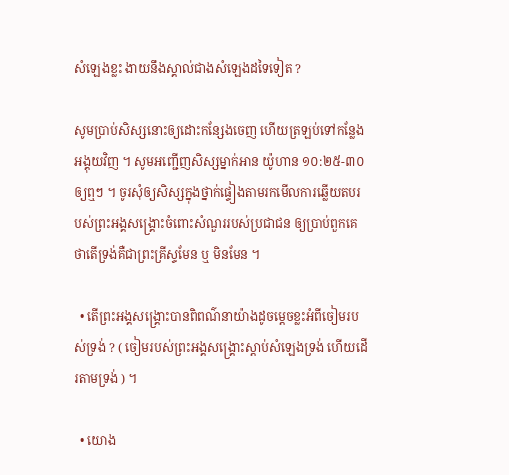សំឡេងខ្លះ ងាយនឹងស្គាល់ជាងសំឡេងដទៃទៀត ?

សូមប្រាប់សិស្សនោះឲ្យដោះកន្សែងចេញ ហើយត្រឡប់ទៅកន្លែងអង្គុយវិញ ។ សូមអញ្ជើញសិស្សម្នាក់អាន យ៉ូហាន ១០:២៥-៣០ឲ្យឮៗ ។ ចូរសុំឲ្យសិស្សក្នុងថ្នាក់ផ្ទៀងតាមរកមើលការឆ្លើយតបរបស់ព្រះអង្គសង្គ្រោះចំពោះសំណួររបស់ប្រជាជន ឲ្យប្រាប់ពួកគេថាតើទ្រង់គឺជាព្រះគ្រីស្ទមែន ឬ មិនមែន ។

  • តើព្រះអង្គសង្គ្រោះបានពិពណ៌នាយ៉ាងដូចម្តេចខ្លះអំពីចៀមរបស់ទ្រង់ ? ( ចៀមរបស់ព្រះអង្គសង្គ្រោះស្ដាប់សំឡេងទ្រង់ ហើយដើរតាមទ្រង់ ) ។

  • យោង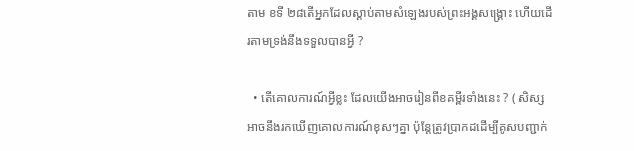តាម ខទី ២៨តើអ្នកដែលស្ដាប់តាមសំឡេងរបស់ព្រះអង្គសង្គ្រោះ ហើយដើរតាមទ្រង់នឹងទទួលបានអ្វី ?

  • តើគោលការណ៍អ្វីខ្លះ ដែលយើងអាចរៀនពីខគម្ពីរទាំងនេះ ? ( សិស្សអាចនឹងរកឃើញគោលការណ៍ខុសៗគ្នា ប៉ុន្តែត្រូវប្រាកដដើម្បីគូសបញ្ជាក់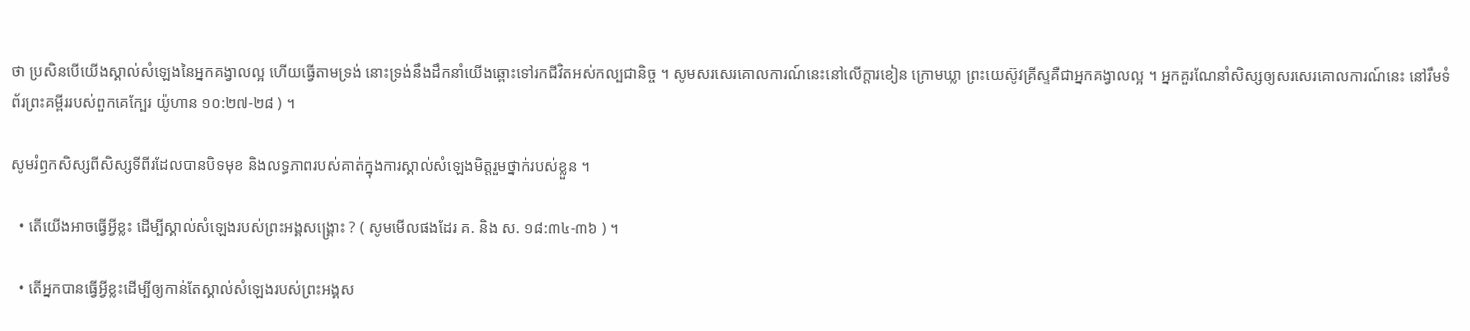ថា ប្រសិនបើយើងស្គាល់សំឡេងនៃអ្នកគង្វាលល្អ ហើយធ្វើតាមទ្រង់ នោះទ្រង់នឹងដឹកនាំយើងឆ្ពោះទៅរកជីវិតអស់កល្បជានិច្ច ។ សូមសរសេរគោលការណ៍នេះនៅលើក្ដារខៀន ក្រោមឃ្លា ព្រះយេស៊ូវគ្រីស្ទគឺជាអ្នកគង្វាលល្អ ។ អ្នកគួរណែនាំសិស្សឲ្យសរសេរគោលការណ៍នេះ នៅរឹមទំព័រព្រះគម្ពីររបស់ពួកគេក្បែរ យ៉ូហាន ១០:២៧-២៨ ) ។

សូមរំឭកសិស្សពីសិស្សទីពីរដែលបានបិទមុខ និងលទ្ធភាពរបស់គាត់ក្នុងការស្គាល់សំឡេងមិត្តរួមថ្នាក់របស់ខ្លួន ។

  • តើយើងអាចធ្វើអ្វីខ្លះ ដើម្បីស្គាល់សំឡេងរបស់ព្រះអង្គសង្គ្រោះ ? ( សូមមើលផងដែរ គ. និង ស. ១៨:៣៤-៣៦ ) ។

  • តើអ្នកបានធ្វើអ្វីខ្លះដើម្បីឲ្យកាន់តែស្គាល់សំឡេងរបស់ព្រះអង្គស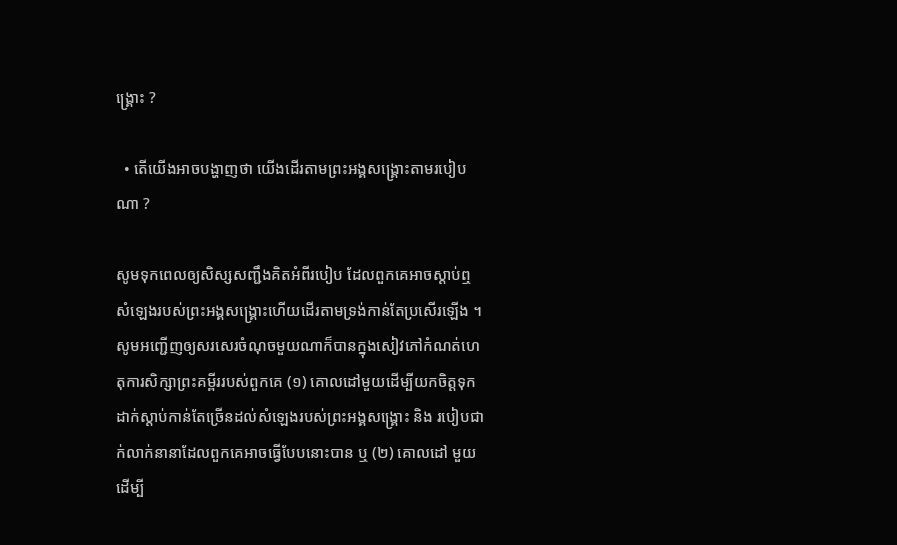ង្គ្រោះ ?

  • តើយើងអាចបង្ហាញថា យើងដើរតាមព្រះអង្គសង្គ្រោះតាមរបៀបណា ?

សូមទុកពេលឲ្យសិស្សសញ្ជឹងគិតអំពីរបៀប ដែលពួកគេអាចស្ដាប់ឮសំឡេងរបស់ព្រះអង្គសង្គ្រោះហើយដើរតាមទ្រង់កាន់តែប្រសើរឡើង ។ សូមអញ្ជើញឲ្យសរសេរចំណុចមួយណាក៏បានក្នុងសៀវភៅកំណត់ហេតុការសិក្សាព្រះគម្ពីររបស់ពួកគេ (១) គោលដៅមួយដើម្បីយកចិត្តទុកដាក់ស្តាប់កាន់តែច្រើនដល់សំឡេងរបស់ព្រះអង្គសង្គ្រោះ និង របៀបជាក់លាក់នានាដែលពួកគេអាចធ្វើបែបនោះបាន ឬ (២) គោលដៅ មួយដើម្បី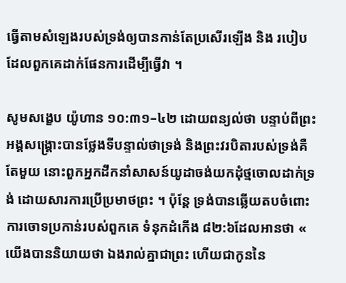ធ្វើតាមសំឡេងរបស់ទ្រង់ឲ្យបានកាន់តែប្រសើរឡើង និង របៀបដែលពួកគេដាក់ផែនការដើម្បីធ្វើវា ។

សូមសង្ខេប យ៉ូហាន ១០:៣១–៤២ ដោយពន្យល់ថា បន្ទាប់ពីព្រះអង្គសង្គ្រោះបានថ្លែងទីបន្ទាល់ថាទ្រង់ និងព្រះវរបិតារបស់ទ្រង់គឺតែមួយ នោះពួកអ្នកដឹកនាំសាសន៍យូដាចង់យកដុំថ្មចោលដាក់ទ្រង់ ដោយសារការប្រើប្រមាថព្រះ ។ ប៉ុន្តែ ទ្រង់បានឆ្លើយតបចំពោះការចោទប្រកាន់របស់ពួកគេ ទំនុកដំកើង ៨២:៦ដែលអានថា « យើងបាននិយាយថា ឯងរាល់គ្នាជាព្រះ ហើយជាកូននៃ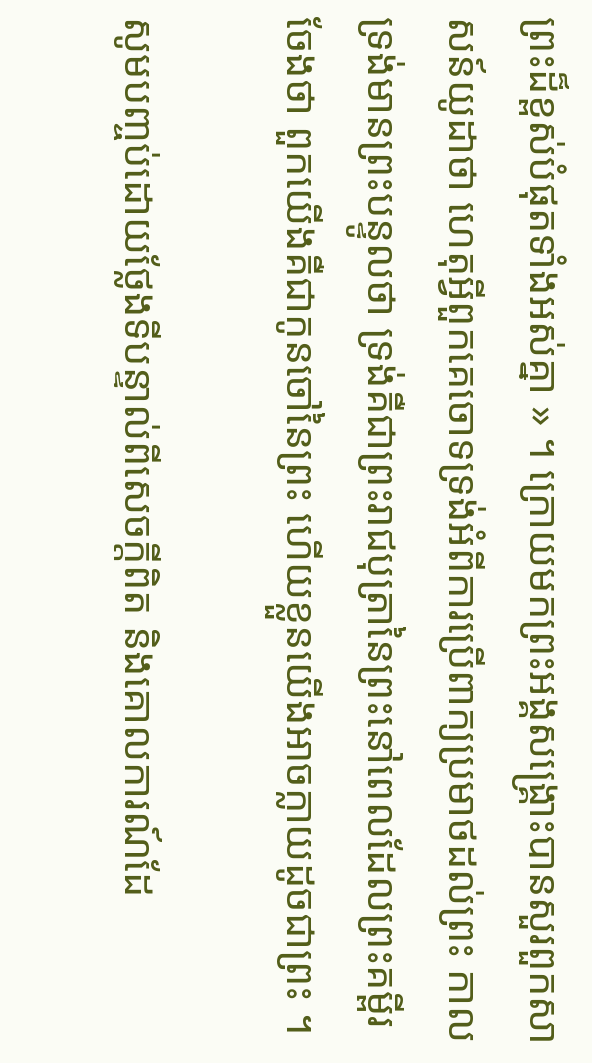ព្រះដ៏ខ្ពស់បំផុតទាំងអស់គ្នា » ។ ក្រោយមកព្រះអង្គសង្គ្រោះបានសួរពួកសាសន៍យូដាថា ហេតុអ្វីពួកគេចោទទ្រង់អំពីការប្រើពាក្យប្រមាថដល់ព្រះ កាលទ្រង់មានព្រះបន្ទូលថា ទ្រង់គឺជាព្រះរាជបុត្រានៃព្រះនៅពេលដែលព្រះគម្ពីរចែងថា ពួកយើងគឺជាកូនចៅនៃព្រះ ហើយខ្លួនយើងអាចក្លាយដូចជាព្រះ ។

សូមបញ្ចប់ដោយថ្លែងទីបន្ទាល់ពីសេចក្ដីពិត និងគោលការណ៍ដែ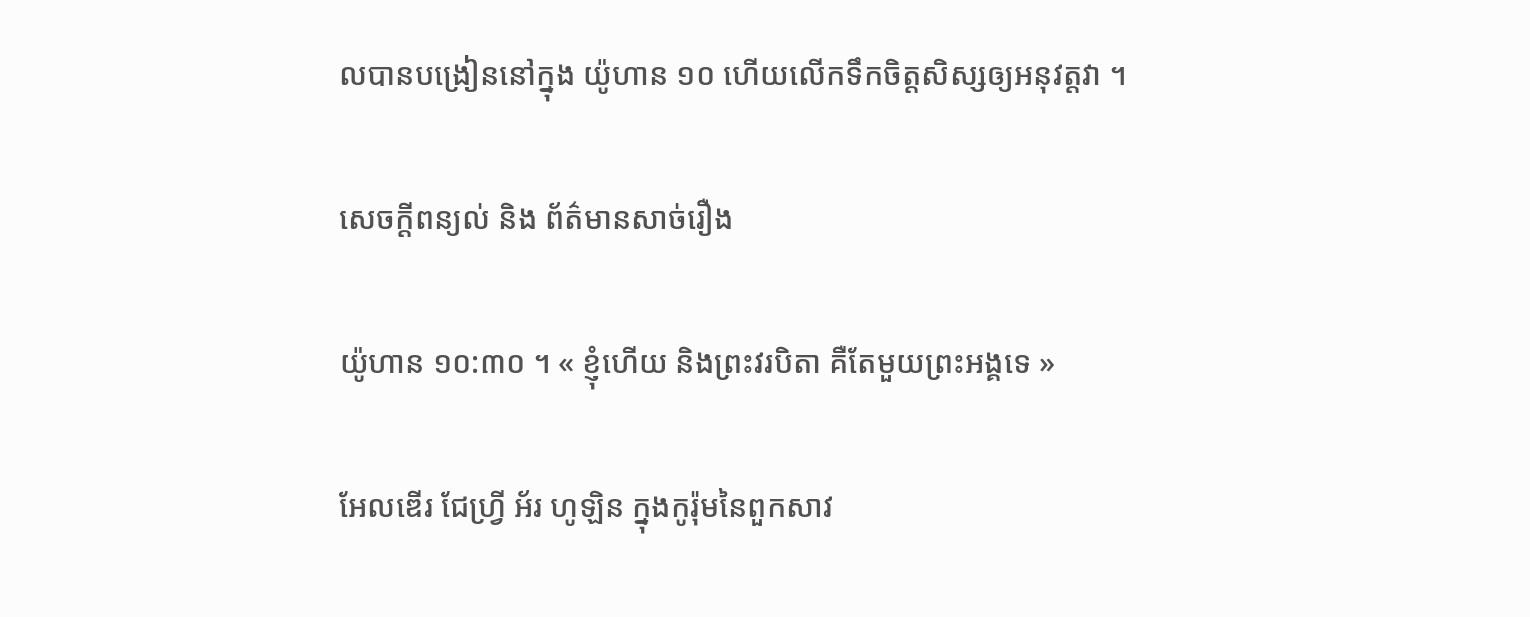លបានបង្រៀននៅក្នុង យ៉ូហាន ១០ ហើយលើកទឹកចិត្តសិស្សឲ្យអនុវត្តវា ។

សេចក្តីពន្យល់ និង ព័ត៌មានសាច់រឿង

យ៉ូហាន ១០:៣០ ។ « ខ្ញុំហើយ និងព្រះវរបិតា គឺតែមួយព្រះអង្គទេ »

អែលឌើរ ជែហ្វ្រី អ័រ ហូឡិន ក្នុងកូរ៉ុមនៃពួកសាវ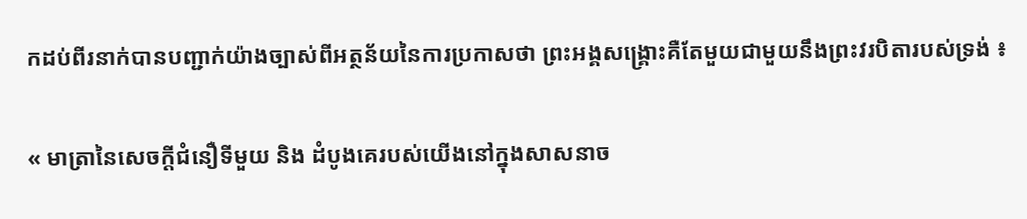កដប់ពីរនាក់បានបញ្ជាក់យ៉ាងច្បាស់ពីអត្ថន័យនៃការប្រកាសថា ព្រះអង្គសង្គ្រោះគឺតែមួយជាមួយនឹងព្រះវរបិតារបស់ទ្រង់ ៖

« មាត្រានៃសេចក្តីជំនឿទីមួយ និង ដំបូងគេរបស់យើងនៅក្នុងសាសនាច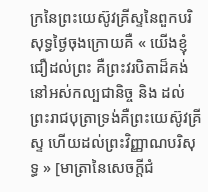ក្រនៃព្រះយេស៊ូវគ្រីស្ទនៃពួកបរិសុទ្ធថ្ងៃចុងក្រោយគឺ « យើងខ្ញុំជឿដល់ព្រះ គឺព្រះវរបិតាដ៏គង់នៅអស់កល្បជានិច្ច និង ដល់ព្រះរាជបុត្រាទ្រង់គឺព្រះយេស៊ូវគ្រីស្ទ ហើយដល់ព្រះវិញ្ញាណបរិសុទ្ធ » [មាត្រានៃសេចក្តីជំ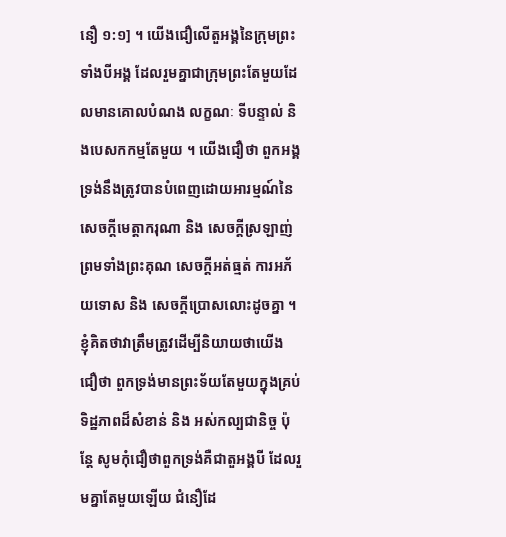នឿ ១:១] ។ យើងជឿលើតួអង្គនៃក្រុមព្រះទាំងបីអង្គ ដែលរួមគ្នាជាក្រុមព្រះតែមួយដែលមានគោលបំណង លក្ខណៈ ទីបន្ទាល់ និងបេសកកម្មតែមួយ ។ យើងជឿថា ពួកអង្គទ្រង់នឹងត្រូវបានបំពេញដោយអារម្មណ៍នៃសេចក្តីមេត្តាករុណា និង សេចក្តីស្រឡាញ់ព្រមទាំងព្រះគុណ សេចក្តីអត់ធ្មត់ ការអភ័យទោស និង សេចក្តីប្រោសលោះដូចគ្នា ។ ខ្ញុំគិតថាវាត្រឹមត្រូវដើម្បីនិយាយថាយើងជឿថា ពួកទ្រង់មានព្រះទ័យតែមួយក្នុងគ្រប់ទិដ្ឋភាពដ៏សំខាន់ និង អស់កល្បជានិច្ច ប៉ុន្តែ សូមកុំជឿថាពួកទ្រង់គឺជាតួអង្គបី ដែលរួមគ្នាតែមួយឡើយ ជំនឿដែ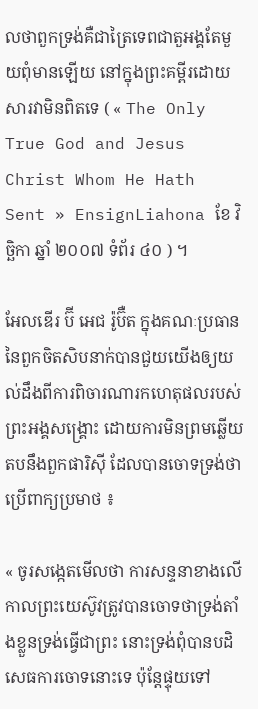លថាពួកទ្រង់គឺជាត្រៃទេពជាតួអង្គតែមួយពុំមានឡើយ នៅក្នុងព្រះគម្ពីរដោយសារវាមិនពិតទេ ( « The Only True God and Jesus Christ Whom He Hath Sent » EnsignLiahona ខែ វិច្ឆិកា ឆ្នាំ ២០០៧ ទំព័រ ៤០ ) ។

អែលឌើរ ប៊ី អេជ រ៉ូប៊ឺត ក្នុងគណៈប្រធាននៃពួកចិតសិបនាក់បានជួយយើងឲ្យយល់ដឹងពីការពិចារណារកហេតុផលរបស់ព្រះអង្គសង្គ្រោះ ដោយការមិនព្រមឆ្លើយតបនឹងពួកផារិស៊ី ដែលបានចោទទ្រង់ថាប្រើពាក្យប្រមាថ ៖

« ចូរសង្កេតមើលថា ការសន្ទនាខាងលើ កាលព្រះយេស៊ូវត្រូវបានចោទថាទ្រង់តាំងខ្លួនទ្រង់ធ្វើជាព្រះ នោះទ្រង់ពុំបានបដិសេធការចោទនោះទេ ប៉ុន្តែផ្ទុយទៅ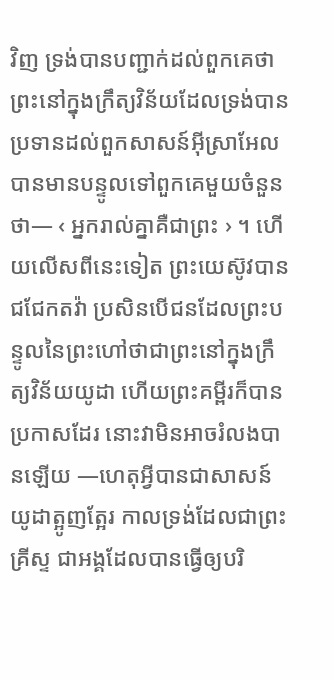វិញ ទ្រង់បានបញ្ជាក់ដល់ពួកគេថា ព្រះនៅក្នុងក្រឹត្យវិន័យដែលទ្រង់បានប្រទានដល់ពួកសាសន៍អ៊ីស្រាអែលបានមានបន្ទូលទៅពួកគេមួយចំនួនថា— ‹ អ្នករាល់គ្នាគឺជាព្រះ › ។ ហើយលើសពីនេះទៀត ព្រះយេស៊ូវបានជជែកតវ៉ា ប្រសិនបើជនដែលព្រះបន្ទូលនៃព្រះហៅថាជាព្រះនៅក្នុងក្រឹត្យវិន័យយូដា ហើយព្រះគម្ពីរក៏បានប្រកាសដែរ នោះវាមិនអាចរំលងបានឡើយ —ហេតុអ្វីបានជាសាសន៍យូដាត្អូញត្អែរ កាលទ្រង់ដែលជាព្រះគ្រីស្ទ ជាអង្គដែលបានធ្វើឲ្យបរិ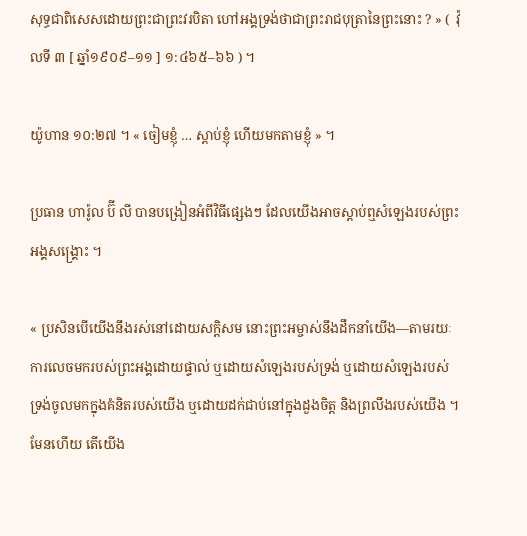សុទ្ធជាពិសេសដោយព្រះជាព្រះវរបិតា ហៅអង្គទ្រង់ថាជាព្រះរាជបុត្រានៃព្រះនោះ ? » (  វ៉ុលទី ៣ [ ឆ្នាំ១៩០៩–១១ ] ១:៤៦៥–៦៦ ) ។

យ៉ូហាន ១០:២៧ ។ « ចៀមខ្ញុំ … ស្ដាប់ខ្ញុំ ហើយមកតាមខ្ញុំ » ។

ប្រធាន ហារ៉ូល ប៊ី លី បានបង្រៀនអំពីវិធីផ្សេងៗ ដែលយើងអាចស្ដាប់ឮសំឡេងរបស់ព្រះអង្គសង្គ្រោះ ។

« ប្រសិនបើយើងនឹងរស់នៅដោយសក្ដិសម នោះព្រះអម្ចាស់នឹងដឹកនាំយើង—តាមរយៈការលេចមករបស់ព្រះអង្គដោយផ្ទាល់ ឬដោយសំឡេងរបស់ទ្រង់ ឬដោយសំឡេងរបស់ទ្រង់ចូលមកក្នុងគំនិតរបស់យើង ឬដោយដក់ជាប់នៅក្នុងដួងចិត្ត និងព្រលឹងរបស់យើង ។ មែនហើយ តើយើង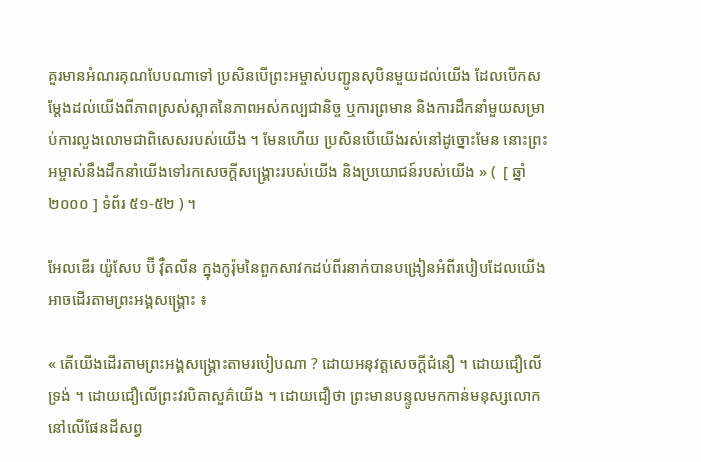គួរមានអំណរគុណបែបណាទៅ ប្រសិនបើព្រះអម្ចាស់បញ្ជូនសុបិនមួយដល់យើង ដែលបើកសម្ដែងដល់យើងពីភាពស្រស់ស្អាតនៃភាពអស់កល្បជានិច្ច ឬការព្រមាន និងការដឹកនាំមួយសម្រាប់ការលួងលោមជាពិសេសរបស់យើង ។ មែនហើយ ប្រសិនបើយើងរស់នៅដូច្នោះមែន នោះព្រះអម្ចាស់នឹងដឹកនាំយើងទៅរកសេចក្ដីសង្គ្រោះរបស់យើង និងប្រយោជន៍របស់យើង » (  [ ឆ្នាំ ២០០០ ] ទំព័រ ៥១-៥២ ) ។

អែលឌើរ យ៉ូសែប ប៊ី វ៉ឺតលីន ក្នុងកូរ៉ុមនៃពួកសាវកដប់ពីរនាក់បានបង្រៀនអំពីរបៀបដែលយើងអាចដើរតាមព្រះអង្គសង្គ្រោះ ៖

« តើយើងដើរតាមព្រះអង្គសង្គ្រោះតាមរបៀបណា ? ដោយអនុវត្តសេចក្ដីជំនឿ ។ ដោយជឿលើទ្រង់ ។ ដោយជឿលើព្រះវរបិតាសួគ៌យើង ។ ដោយជឿថា ព្រះមានបន្ទូលមកកាន់មនុស្សលោកនៅលើផែនដីសព្វ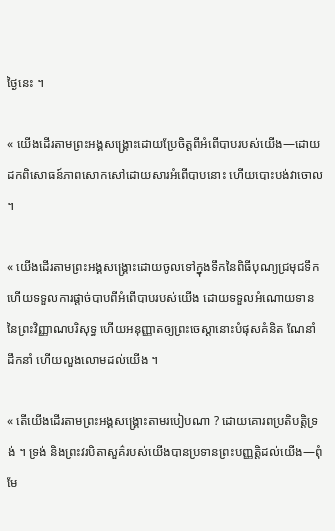ថ្ងៃនេះ ។

« យើងដើរតាមព្រះអង្គសង្គ្រោះដោយប្រែចិត្តពីអំពើបាបរបស់យើង—ដោយដកពិសោធន៍ភាពសោកសៅដោយសារអំពើបាបនោះ ហើយបោះបង់វាចោល ។

« យើងដើរតាមព្រះអង្គសង្គ្រោះដោយចូលទៅក្នុងទឹកនៃពិធីបុណ្យជ្រមុជទឹក ហើយទទួលការផ្ដាច់បាបពីអំពើបាបរបស់យើង ដោយទទួលអំណោយទាននៃព្រះវិញ្ញាណបរិសុទ្ធ ហើយអនុញ្ញាតឲ្យព្រះចេស្ដានោះបំផុសគំនិត ណែនាំ ដឹកនាំ ហើយលួងលោមដល់យើង ។

« តើយើងដើរតាមព្រះអង្គសង្គ្រោះតាមរបៀបណា ? ដោយគោរពប្រតិបត្តិទ្រង់ ។ ទ្រង់ និងព្រះវរបិតាសួគ៌របស់យើងបានប្រទានព្រះបញ្ញត្តិដល់យើង—ពុំមែ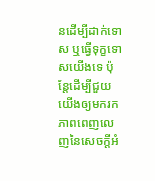នដើម្បីដាក់ទោស ឬធ្វើទុក្ខទោសយើងទេ ប៉ុន្តែដើម្បីជួយយើងឲ្យមករកភាពពេញលេញនៃសេចក្តីអំ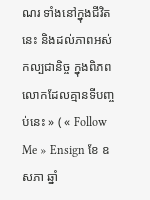ណរ ទាំងនៅក្នុងជីវិតនេះ និងដល់ភាពអស់កល្បជានិច្ច ក្នុងពិភពលោកដែលគ្មានទីបញ្ចប់នេះ » ( « Follow Me » Ensign ខែ ឧសភា ឆ្នាំ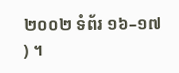២០០២ ទំព័រ ១៦–១៧ ) ។